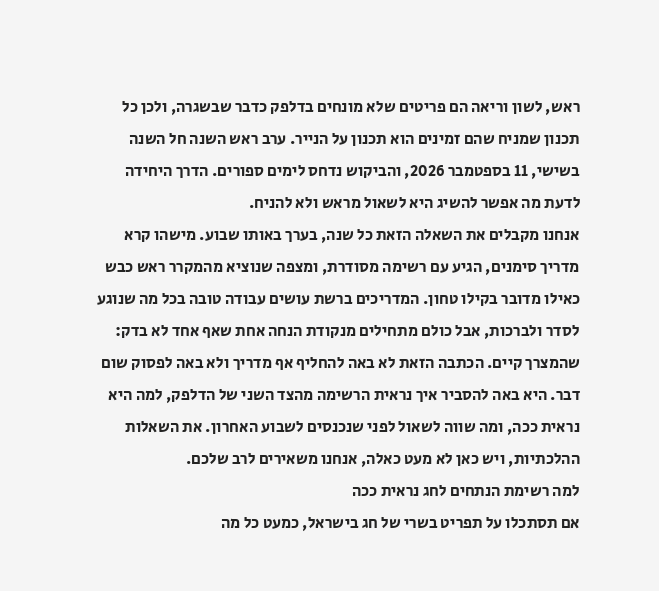ראש, לשון וריאה הם פריטים שלא מונחים בדלפק כדבר שבשגרה, ולכן כל תכנון שמניח שהם זמינים הוא תכנון על הנייר. ערב ראש השנה חל השנה בשישי, 11 בספטמבר 2026, והביקוש נדחס לימים ספורים. הדרך היחידה לדעת מה אפשר להשיג היא לשאול מראש ולא להניח.
אנחנו מקבלים את השאלה הזאת כל שנה, בערך באותו שבוע. מישהו קרא מדריך סימנים, הגיע עם רשימה מסודרת, ומצפה שנוציא מהמקרר ראש כבש כאילו מדובר בקילו טחון. המדריכים ברשת עושים עבודה טובה בכל מה שנוגע לסדר ולברכות, אבל כולם מתחילים מנקודת הנחה אחת שאף אחד לא בדק: שהמצרך קיים. הכתבה הזאת לא באה להחליף אף מדריך ולא באה לפסוק שום דבר. היא באה להסביר איך נראית הרשימה מהצד השני של הדלפק, למה היא נראית ככה, ומה שווה לשאול לפני שנכנסים לשבוע האחרון. את השאלות ההלכתיות, ויש כאן לא מעט כאלה, אנחנו משאירים לרב שלכם.
למה רשימת הנתחים לחג נראית ככה
אם תסתכלו על תפריט בשרי של חג בישראל, כמעט כל מה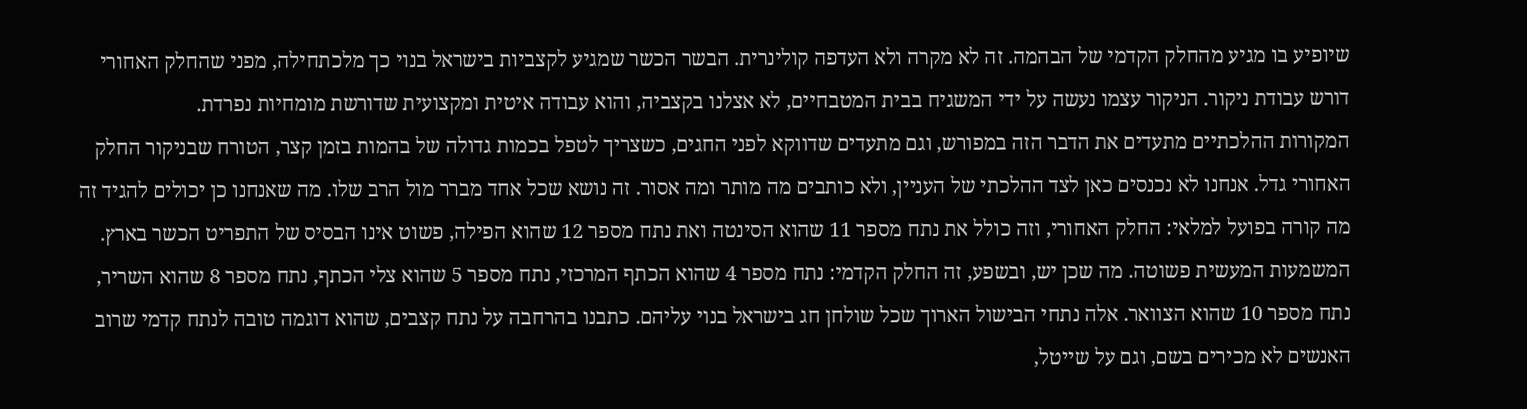שיופיע בו מגיע מהחלק הקדמי של הבהמה. זה לא מקרה ולא העדפה קולינרית. הבשר הכשר שמגיע לקצביות בישראל בנוי כך מלכתחילה, מפני שהחלק האחורי דורש עבודת ניקור. הניקור עצמו נעשה על ידי המשגיח בבית המטבחיים, לא אצלנו בקצביה, והוא עבודה איטית ומקצועית שדורשת מומחיות נפרדת.
המקורות ההלכתיים מתעדים את הדבר הזה במפורש, וגם מתעדים שדווקא לפני החגים, כשצריך לטפל בכמות גדולה של בהמות בזמן קצר, הטורח שבניקור החלק האחורי גדל. אנחנו לא נכנסים כאן לצד ההלכתי של העניין, ולא כותבים מה מותר ומה אסור. זה נושא שכל אחד מברר מול הרב שלו. מה שאנחנו כן יכולים להגיד זה מה קורה בפועל למלאי: החלק האחורי, וזה כולל את נתח מספר 11 שהוא הסינטה ואת נתח מספר 12 שהוא הפילה, פשוט אינו הבסיס של התפריט הכשר בארץ.
המשמעות המעשית פשוטה. מה שכן יש, ובשפע, זה החלק הקדמי: נתח מספר 4 שהוא הכתף המרכזי, נתח מספר 5 שהוא צלי הכתף, נתח מספר 8 שהוא השריר, נתח מספר 10 שהוא הצוואר. אלה נתחי הבישול הארוך שכל שולחן חג בישראל בנוי עליהם. כתבנו בהרחבה על נתח קצבים, שהוא דוגמה טובה לנתח קדמי שרוב האנשים לא מכירים בשם, וגם על שייטל,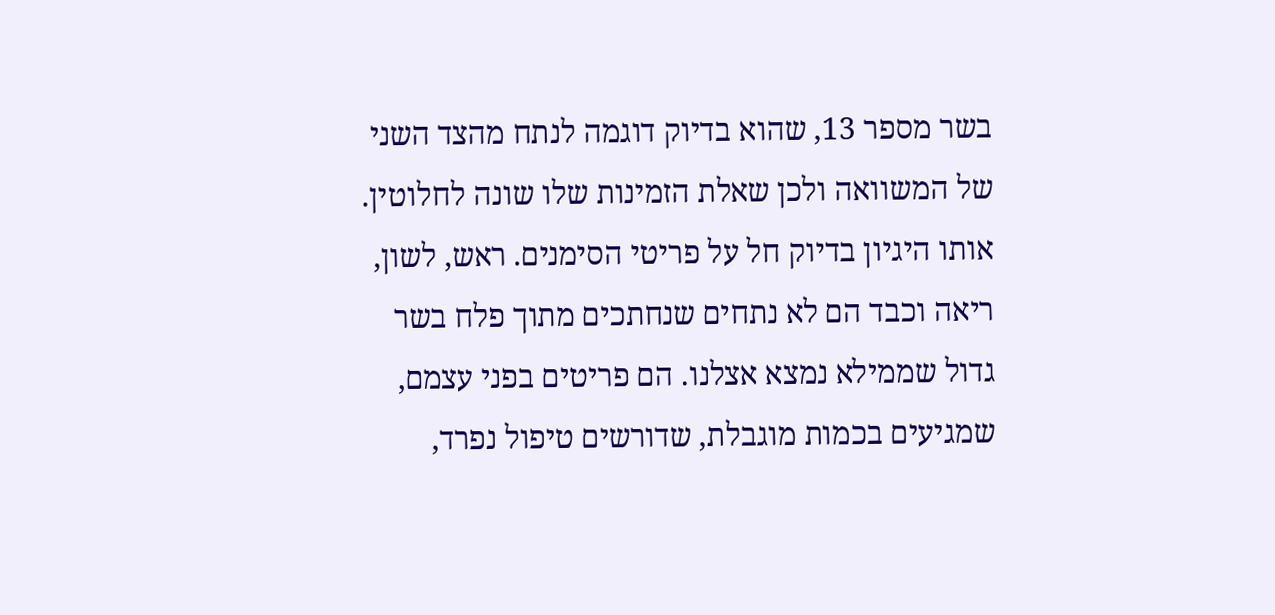בשר מספר 13, שהוא בדיוק דוגמה לנתח מהצד השני של המשוואה ולכן שאלת הזמינות שלו שונה לחלוטין.
אותו היגיון בדיוק חל על פריטי הסימנים. ראש, לשון, ריאה וכבד הם לא נתחים שנחתכים מתוך פלח בשר גדול שממילא נמצא אצלנו. הם פריטים בפני עצמם, שמגיעים בכמות מוגבלת, שדורשים טיפול נפרד,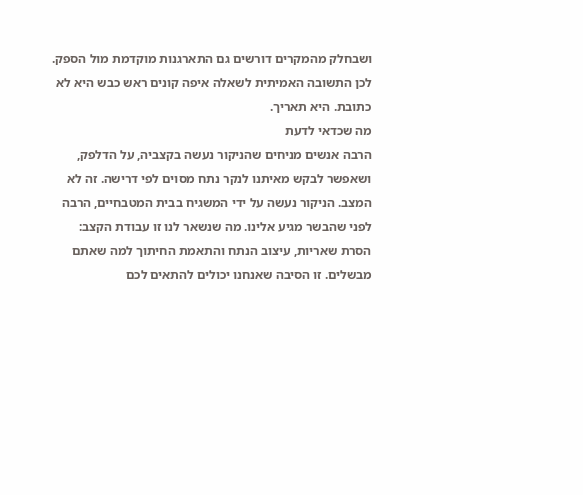ושבחלק מהמקרים דורשים גם התארגנות מוקדמת מול הספק. לכן התשובה האמיתית לשאלה איפה קונים ראש כבש היא לא כתובת. היא תאריך.
מה שכדאי לדעת
הרבה אנשים מניחים שהניקור נעשה בקצביה, על הדלפק, ושאפשר לבקש מאיתנו לנקר נתח מסוים לפי דרישה. זה לא המצב. הניקור נעשה על ידי המשגיח בבית המטבחיים, הרבה לפני שהבשר מגיע אלינו. מה שנשאר לנו זו עבודת הקצב: הסרת שאריות, עיצוב הנתח והתאמת החיתוך למה שאתם מבשלים. זו הסיבה שאנחנו יכולים להתאים לכם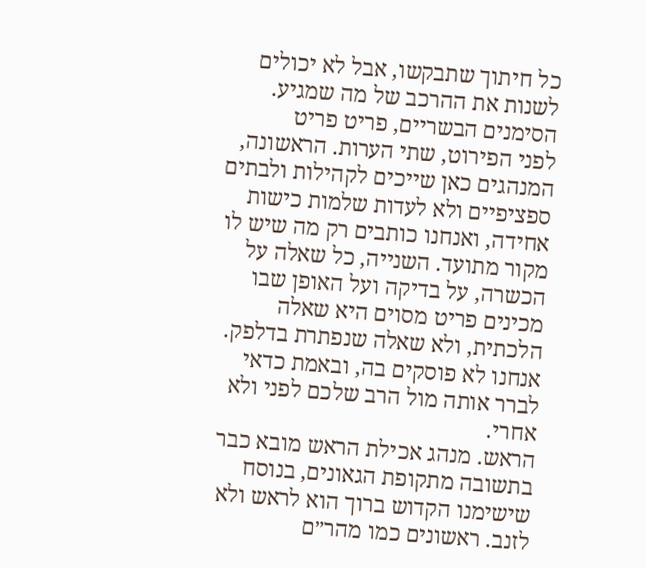כל חיתוך שתבקשו, אבל לא יכולים לשנות את ההרכב של מה שמגיע.
הסימנים הבשריים, פריט פריט
לפני הפירוט, שתי הערות. הראשונה, המנהגים כאן שייכים לקהילות ולבתים ספציפיים ולא לעדות שלמות כישות אחידה, ואנחנו כותבים רק מה שיש לו מקור מתועד. השנייה, כל שאלה על הכשרה, על בדיקה ועל האופן שבו מכינים פריט מסוים היא שאלה הלכתית, ולא שאלה שנפתרת בדלפק. אנחנו לא פוסקים בה, ובאמת כדאי לברר אותה מול הרב שלכם לפני ולא אחרי.
הראש. מנהג אכילת הראש מובא כבר בתשובה מתקופת הגאונים, בנוסח שישימנו הקדוש ברוך הוא לראש ולא לזנב. ראשונים כמו מהר״ם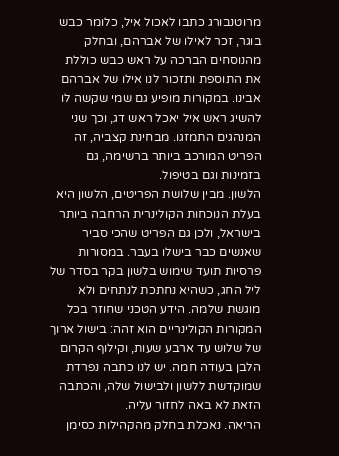מרוטנבורג כתבו לאכול איל, כלומר כבש בוגר, זכר לאילו של אברהם, ובחלק מהנוסחים הברכה על ראש כבש כוללת את התוספת ותזכור לנו אילו של אברהם אבינו. במקורות מופיע גם שמי שקשה לו להשיג ראש איל יאכל ראש דג, וכך שני המנהגים התמזגו. מבחינת קצביה, זה הפריט המורכב ביותר ברשימה, גם בזמינות וגם בטיפול.
הלשון. מבין שלושת הפריטים, הלשון היא בעלת הנוכחות הקולינרית הרחבה ביותר בישראל, ולכן גם הפריט שהכי סביר שאנשים כבר בישלו בעבר. במסורות פרסיות תועד שימוש בלשון בקר בסדר של ליל החג, כשהיא נחתכת לנתחים ולא מוגשת שלמה. הידע הטכני שחוזר בכל המקורות הקולינריים הוא זהה: בישול ארוך של שלוש עד ארבע שעות, וקילוף הקרום הלבן בעודה חמה. יש לנו כתבה נפרדת שמוקדשת ללשון ולבישול שלה, והכתבה הזאת לא באה לחזור עליה.
הריאה. נאכלת בחלק מהקהילות כסימן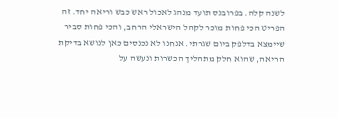לשנה קלה. בפרובנס תועד מנהג לאכול ראש כבש וריאה יחד. זה הפריט הכי פחות מוכר לקהל הישראלי הרחב, והכי פחות סביר שיימצא בדלפק ביום שגרתי. אנחנו לא נכנסים כאן לנושא בדיקת הריאה, שהוא חלק מתהליך הכשרות ונעשה על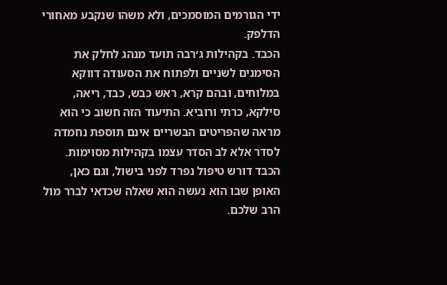ידי הגורמים המוסמכים, ולא משהו שנקבע מאחורי הדלפק.
הכבד. בקהילות ג׳רבה תועד מנהג לחלק את הסימנים לשניים ולפתוח את הסעודה דווקא במלוחים, ובהם קרא, ראש כבש, כבד, ריאה, סילקא, כרתי ורוביא. התיעוד הזה חשוב כי הוא מראה שהפריטים הבשריים אינם תוספת נחמדה לסדר אלא לב הסדר עצמו בקהילות מסוימות. הכבד דורש טיפול נפרד לפני בישול, וגם כאן, האופן שבו הוא נעשה הוא שאלה שכדאי לברר מול הרב שלכם.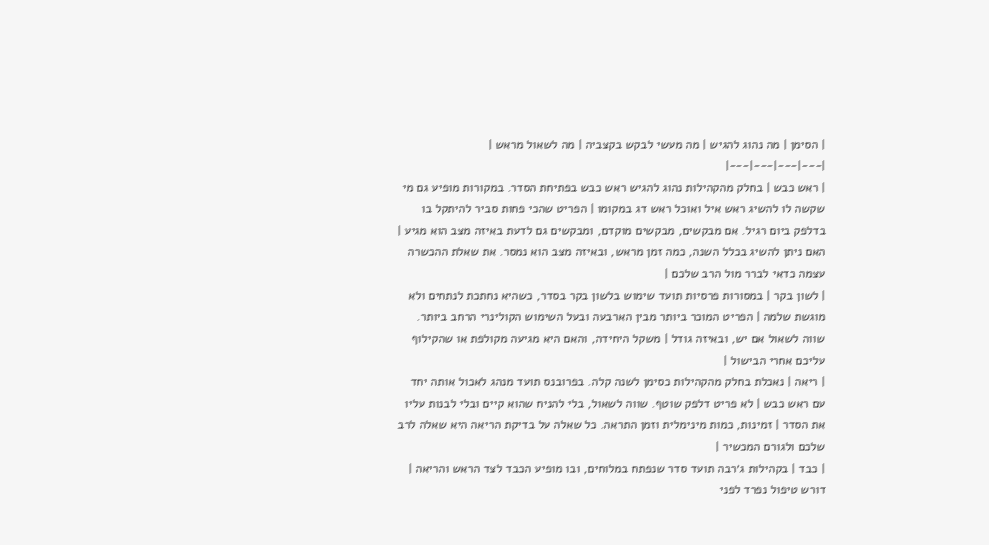| הסימן | מה נהוג להגיש | מה מעשי לבקש בקצביה | מה לשאול מראש |
|---|---|---|---|
| ראש כבש | בחלק מהקהילות נהוג להגיש ראש כבש בפתיחת הסדר. במקורות מופיע גם מי שקשה לו להשיג ראש איל ואוכל ראש דג במקומו | הפריט שהכי פחות סביר להיתקל בו בדלפק ביום רגיל. אם מבקשים, מבקשים מוקדם, ומבקשים גם לדעת באיזה מצב הוא מגיע | האם ניתן להשיג בכלל השנה, כמה זמן מראש, ובאיזה מצב הוא נמסר. את שאלת ההכשרה עצמה כדאי לברר מול הרב שלכם |
| לשון בקר | במסורות פרסיות תועד שימוש בלשון בקר בסדר, כשהיא נחתכת לנתחים ולא מוגשת שלמה | הפריט המוכר ביותר מבין הארבעה ובעל השימוש הקולינרי הרחב ביותר. שווה לשאול אם יש, ובאיזה גודל | משקל היחידה, והאם היא מגיעה מקולפת או שהקילוף עליכם אחרי הבישול |
| ריאה | נאכלת בחלק מהקהילות כסימן לשנה קלה. בפרובנס תועד מנהג לאכול אותה יחד עם ראש כבש | לא פריט דלפק שוטף. שווה לשאול, בלי להניח שהוא קיים ובלי לבנות עליו את הסדר | זמינות, כמות מינימלית וזמן התראה. כל שאלה על בדיקת הריאה היא שאלה לרב שלכם ולגורם המכשיר |
| כבד | בקהילות ג׳רבה תועד סדר שנפתח במלוחים, ובו מופיע הכבד לצד הראש והריאה | דורש טיפול נפרד לפני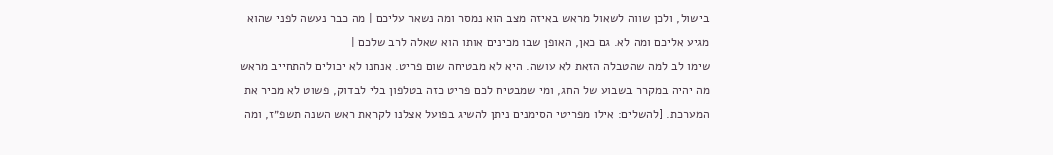בישול, ולכן שווה לשאול מראש באיזה מצב הוא נמסר ומה נשאר עליכם | מה כבר נעשה לפני שהוא מגיע אליכם ומה לא. גם כאן, האופן שבו מכינים אותו הוא שאלה לרב שלכם |
שימו לב למה שהטבלה הזאת לא עושה. היא לא מבטיחה שום פריט. אנחנו לא יכולים להתחייב מראש מה יהיה במקרר בשבוע של החג, ומי שמבטיח לכם פריט כזה בטלפון בלי לבדוק, פשוט לא מכיר את המערכת. [להשלים: אילו מפריטי הסימנים ניתן להשיג בפועל אצלנו לקראת ראש השנה תשפ״ז, ומה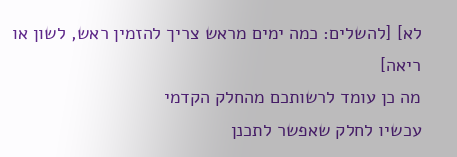לא] [להשלים: כמה ימים מראש צריך להזמין ראש, לשון או ריאה]
מה כן עומד לרשותכם מהחלק הקדמי
עכשיו לחלק שאפשר לתכנן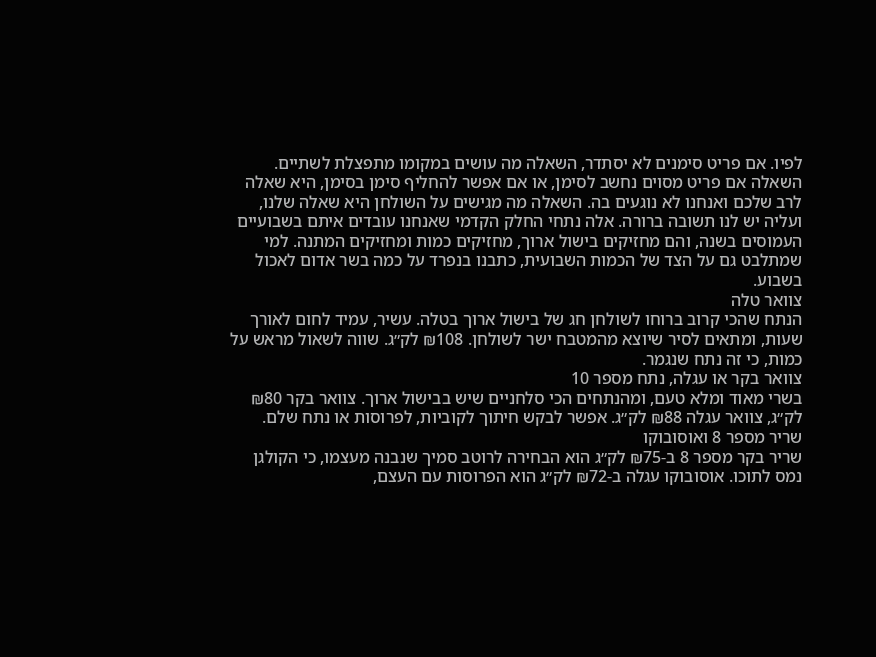לפיו. אם פריט סימנים לא יסתדר, השאלה מה עושים במקומו מתפצלת לשתיים. השאלה אם פריט מסוים נחשב לסימן, או אם אפשר להחליף סימן בסימן, היא שאלה לרב שלכם ואנחנו לא נוגעים בה. השאלה מה מגישים על השולחן היא שאלה שלנו, ועליה יש לנו תשובה ברורה. אלה נתחי החלק הקדמי שאנחנו עובדים איתם בשבועיים העמוסים בשנה, והם מחזיקים בישול ארוך, מחזיקים כמות ומחזיקים המתנה. למי שמתלבט גם על הצד של הכמות השבועית, כתבנו בנפרד על כמה בשר אדום לאכול בשבוע.
צוואר טלה
הנתח שהכי קרוב ברוחו לשולחן חג של בישול ארוך בטלה. עשיר, עמיד לחום לאורך שעות, ומתאים לסיר שיוצא מהמטבח ישר לשולחן. ₪108 לק״ג. שווה לשאול מראש על כמות, כי זה נתח שנגמר.
צוואר בקר או עגלה, נתח מספר 10
בשרי מאוד ומלא טעם, ומהנתחים הכי סלחניים שיש בבישול ארוך. צוואר בקר ₪80 לק״ג, צוואר עגלה ₪88 לק״ג. אפשר לבקש חיתוך לקוביות, לפרוסות או נתח שלם.
שריר מספר 8 ואוסובוקו
שריר בקר מספר 8 ב-₪75 לק״ג הוא הבחירה לרוטב סמיך שנבנה מעצמו, כי הקולגן נמס לתוכו. אוסובוקו עגלה ב-₪72 לק״ג הוא הפרוסות עם העצם,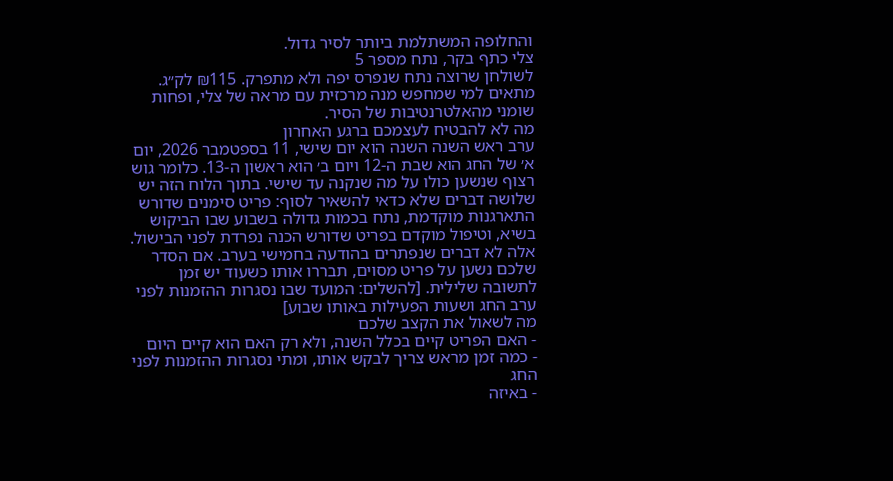והחלופה המשתלמת ביותר לסיר גדול.
צלי כתף בקר, נתח מספר 5
לשולחן שרוצה נתח שנפרס יפה ולא מתפרק. ₪115 לק״ג. מתאים למי שמחפש מנה מרכזית עם מראה של צלי, ופחות שומני מהאלטרנטיבות של הסיר.
מה לא להבטיח לעצמכם ברגע האחרון
ערב ראש השנה השנה הוא יום שישי, 11 בספטמבר 2026, יום א׳ של החג הוא שבת ה-12 ויום ב׳ הוא ראשון ה-13. כלומר גוש רצוף שנשען כולו על מה שנקנה עד שישי. בתוך הלוח הזה יש שלושה דברים שלא כדאי להשאיר לסוף: פריט סימנים שדורש התארגנות מוקדמת, נתח בכמות גדולה בשבוע שבו הביקוש בשיא, וטיפול מוקדם בפריט שדורש הכנה נפרדת לפני הבישול. אלה לא דברים שנפתרים בהודעה בחמישי בערב. אם הסדר שלכם נשען על פריט מסוים, תבררו אותו כשעוד יש זמן לתשובה שלילית. [להשלים: המועד שבו נסגרות ההזמנות לפני ערב החג ושעות הפעילות באותו שבוע]
מה לשאול את הקצב שלכם
- האם הפריט קיים בכלל השנה, ולא רק האם הוא קיים היום
- כמה זמן מראש צריך לבקש אותו, ומתי נסגרות ההזמנות לפני החג
- באיזה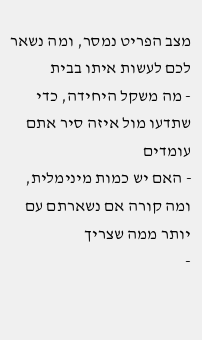מצב הפריט נמסר, ומה נשאר לכם לעשות איתו בבית
- מה משקל היחידה, כדי שתדעו מול איזה סיר אתם עומדים
- האם יש כמות מינימלית, ומה קורה אם נשארתם עם יותר ממה שצריך
-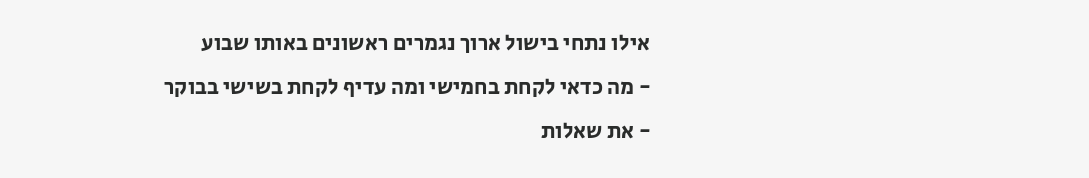אילו נתחי בישול ארוך נגמרים ראשונים באותו שבוע
- מה כדאי לקחת בחמישי ומה עדיף לקחת בשישי בבוקר
- את שאלות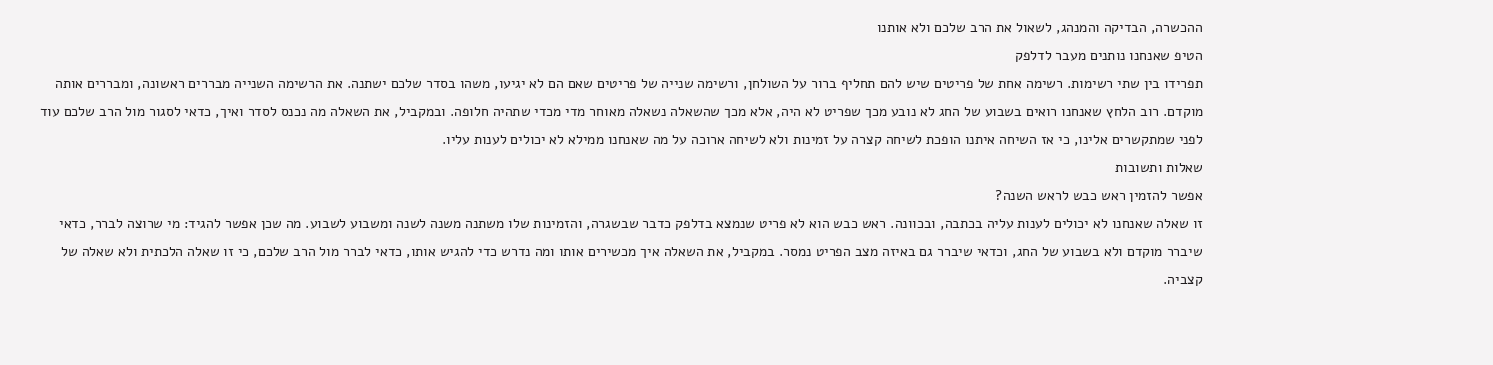ההכשרה, הבדיקה והמנהג, לשאול את הרב שלכם ולא אותנו
הטיפ שאנחנו נותנים מעבר לדלפק
תפרידו בין שתי רשימות. רשימה אחת של פריטים שיש להם תחליף ברור על השולחן, ורשימה שנייה של פריטים שאם הם לא יגיעו, משהו בסדר שלכם ישתנה. את הרשימה השנייה מבררים ראשונה, ומבררים אותה מוקדם. רוב הלחץ שאנחנו רואים בשבוע של החג לא נובע מכך שפריט לא היה, אלא מכך שהשאלה נשאלה מאוחר מדי מכדי שתהיה חלופה. ובמקביל, את השאלה מה נכנס לסדר ואיך, כדאי לסגור מול הרב שלכם עוד לפני שמתקשרים אלינו, כי אז השיחה איתנו הופכת לשיחה קצרה על זמינות ולא לשיחה ארוכה על מה שאנחנו ממילא לא יכולים לענות עליו.
שאלות ותשובות
אפשר להזמין ראש כבש לראש השנה?
זו שאלה שאנחנו לא יכולים לענות עליה בכתבה, ובכוונה. ראש כבש הוא לא פריט שנמצא בדלפק כדבר שבשגרה, והזמינות שלו משתנה משנה לשנה ומשבוע לשבוע. מה שכן אפשר להגיד: מי שרוצה לברר, כדאי שיברר מוקדם ולא בשבוע של החג, וכדאי שיברר גם באיזה מצב הפריט נמסר. במקביל, את השאלה איך מכשירים אותו ומה נדרש כדי להגיש אותו, כדאי לברר מול הרב שלכם, כי זו שאלה הלכתית ולא שאלה של קצביה.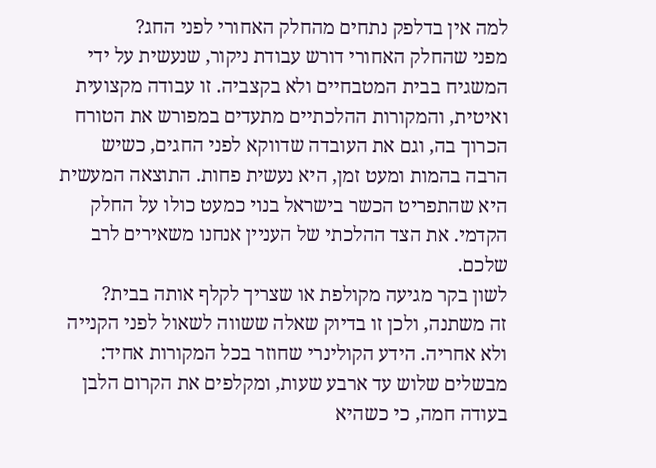למה אין בדלפק נתחים מהחלק האחורי לפני החג?
מפני שהחלק האחורי דורש עבודת ניקור, שנעשית על ידי המשגיח בבית המטבחיים ולא בקצביה. זו עבודה מקצועית ואיטית, והמקורות ההלכתיים מתעדים במפורש את הטורח הכרוך בה, וגם את העובדה שדווקא לפני החגים, כשיש הרבה בהמות ומעט זמן, היא נעשית פחות. התוצאה המעשית היא שהתפריט הכשר בישראל בנוי כמעט כולו על החלק הקדמי. את הצד ההלכתי של העניין אנחנו משאירים לרב שלכם.
לשון בקר מגיעה מקולפת או שצריך לקלף אותה בבית?
זה משתנה, ולכן זו בדיוק שאלה ששווה לשאול לפני הקנייה ולא אחריה. הידע הקולינרי שחוזר בכל המקורות אחיד: מבשלים שלוש עד ארבע שעות, ומקלפים את הקרום הלבן בעודה חמה, כי כשהיא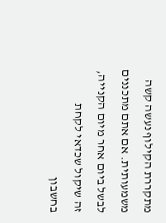מתקררת הקילוף נעשה קשה משמעותית. אם אתם מתכננים לבשל ביום אחר מיום הקנייה, זה שיקול שכדאי לקחת בחשבון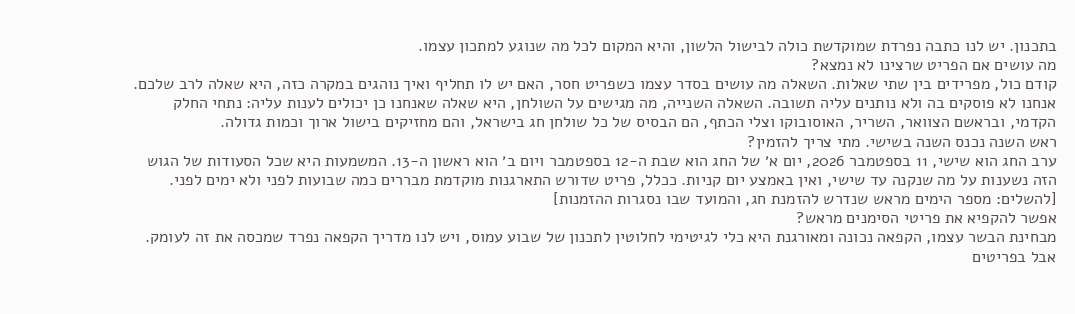בתכנון. יש לנו כתבה נפרדת שמוקדשת כולה לבישול הלשון, והיא המקום לכל מה שנוגע למתכון עצמו.
מה עושים אם הפריט שרצינו לא נמצא?
קודם כול, מפרידים בין שתי שאלות. השאלה מה עושים בסדר עצמו כשפריט חסר, האם יש לו תחליף ואיך נוהגים במקרה כזה, היא שאלה לרב שלכם. אנחנו לא פוסקים בה ולא נותנים עליה תשובה. השאלה השנייה, מה מגישים על השולחן, היא שאלה שאנחנו כן יכולים לענות עליה: נתחי החלק הקדמי, ובראשם הצוואר, השריר, האוסובוקו וצלי הכתף, הם הבסיס של כל שולחן חג בישראל, והם מחזיקים בישול ארוך וכמות גדולה.
ראש השנה נכנס השנה בשישי. מתי צריך להזמין?
ערב החג הוא שישי, 11 בספטמבר 2026, יום א׳ של החג הוא שבת ה-12 בספטמבר ויום ב׳ הוא ראשון ה-13. המשמעות היא שכל הסעודות של הגוש הזה נשענות על מה שנקנה עד שישי, ואין באמצע יום קניות. ככלל, פריט שדורש התארגנות מוקדמת מבררים כמה שבועות לפני ולא ימים לפני. [להשלים: מספר הימים מראש שנדרש להזמנת חג, והמועד שבו נסגרות ההזמנות]
אפשר להקפיא את פריטי הסימנים מראש?
מבחינת הבשר עצמו, הקפאה נכונה ומאורגנת היא כלי לגיטימי לחלוטין לתכנון של שבוע עמוס, ויש לנו מדריך הקפאה נפרד שמכסה את זה לעומק. אבל בפריטים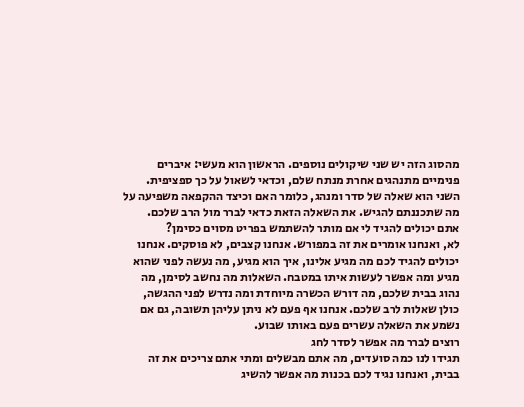מהסוג הזה יש שני שיקולים נוספים. הראשון הוא מעשי: איברים פנימיים מתנהגים אחרת מנתח שלם, וכדאי לשאול על כך ספציפית. השני הוא שאלה של סדר ומנהג, כלומר האם וכיצד ההקפאה משפיעה על מה שתכננתם להגיש. את השאלה הזאת כדאי לברר מול הרב שלכם.
אתם יכולים להגיד לי אם מותר להשתמש בפריט מסוים כסימן?
לא, ואנחנו אומרים את זה במפורש. אנחנו קצבים, לא פוסקים. אנחנו יכולים להגיד לכם מה מגיע אלינו, איך הוא מגיע, מה נעשה לפני שהוא מגיע ומה אפשר לעשות איתו במטבח. השאלות מה נחשב לסימן, מה נהוג בבית שלכם, מה דורש הכשרה מיוחדת ומה נדרש לפני ההגשה, כולן שאלות לרב שלכם. אנחנו אף פעם לא ניתן עליהן תשובה, גם אם נשמע את השאלה עשרים פעם באותו שבוע.
רוצים לברר מה אפשר לסדר לחג
תגידו לנו כמה סועדים, מה אתם מבשלים ומתי אתם צריכים את זה בבית, ואנחנו נגיד לכם בכנות מה אפשר להשיג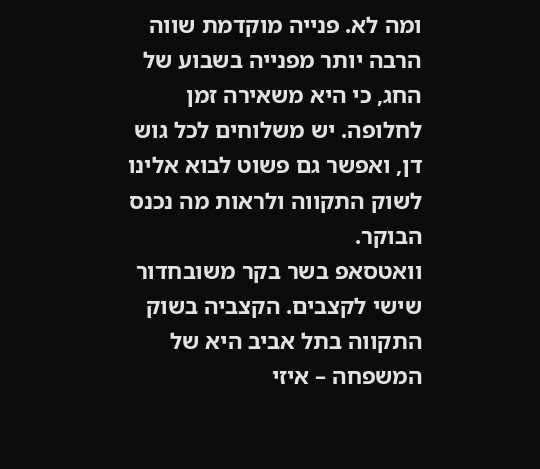ומה לא. פנייה מוקדמת שווה הרבה יותר מפנייה בשבוע של החג, כי היא משאירה זמן לחלופה. יש משלוחים לכל גוש דן, ואפשר גם פשוט לבוא אלינו לשוק התקווה ולראות מה נכנס הבוקר.
וואטסאפ בשר בקר משובחדור שישי לקצבים. הקצביה בשוק התקווה בתל אביב היא של המשפחה – איזי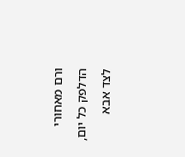ורם מאחורי הדלפק כל יום, לצד אבא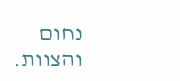נחום והצוות.